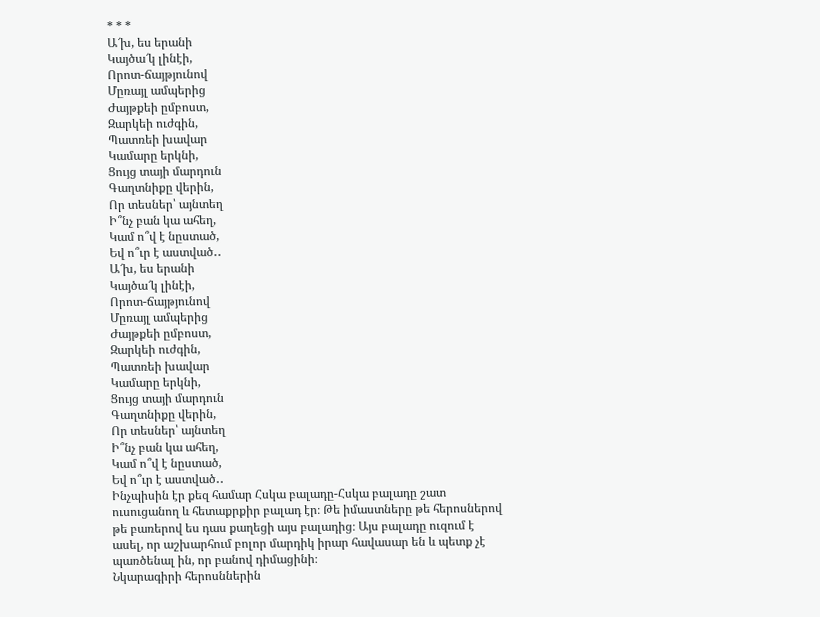* * *
Ա՜խ, ես երանի
Կայծա՜կ լինէի,
Որոտ-ճայթյունով
Մըռայլ ամպերից
Ժայթքեի ըմբոստ,
Զարկեի ուժգին,
Պատռեի խավար
Կամարը երկնի,
Ցույց տայի մարդուն
Գաղտնիքը վերին,
Որ տեսներ՝ այնտեղ
Ի՞նչ բան կա ահեղ,
Կամ ո՞վ է նըստած,
Եվ ո՞ւր է աստված․․
Ա՜խ, ես երանի
Կայծա՜կ լինէի,
Որոտ-ճայթյունով
Մըռայլ ամպերից
Ժայթքեի ըմբոստ,
Զարկեի ուժգին,
Պատռեի խավար
Կամարը երկնի,
Ցույց տայի մարդուն
Գաղտնիքը վերին,
Որ տեսներ՝ այնտեղ
Ի՞նչ բան կա ահեղ,
Կամ ո՞վ է նըստած,
Եվ ո՞ւր է աստված․․
Ինչպիսին էր քեզ համար Հսկա բալադը-Հսկա բալադը շատ ուսուցանող և հետաքրքիր բալադ էր։ Թե իմաստները թե հերոսներով թե բառերով ես դաս քաղեցի այս բալադից։ Այս բալադը ուզում է ասել, որ աշխարհում բոլոր մարդիկ իրար հավասար են և պետք չէ պառծենալ ին, որ բանով դիմացինի։
Նկարագիրի հերոսններին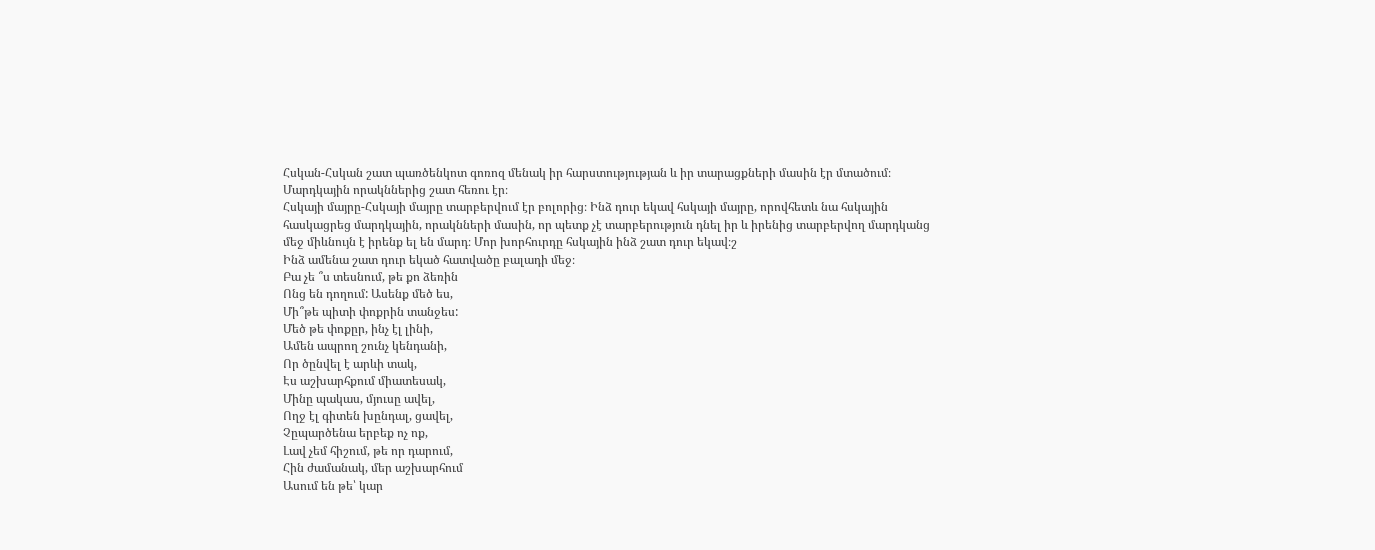Հսկան-Հսկան շատ պառծենկոտ գոռոզ մենակ իր հարստությության և իր տարացքների մասին էր մտածում։ Մարդկային որակններից շատ հեռու էր։
Հսկայի մայրը-Հսկայի մայրը տարբերվում էր բոլորից։ Ինձ դուր եկավ հսկայի մայրը, որովհետև նա հսկային հասկացրեց մարդկային, որակնների մասին, որ պետք չէ տարբերություն դնել իր և իրենից տարբերվող մարդկանց մեջ միևնույն է իրենք ել են մարդ։ Մոր խորհուրդը հսկային ինձ շատ դուր եկավ։շ
Ինձ ամենա շատ դուր եկած հատվածը բալադի մեջ։
Բա չե ՞ս տեսնում, թե քո ձեռին
Ոնց են դողում: Ասենք մեծ ես,
Մի՞թե պիտի փոքրին տանջես:
Մեծ թե փոքըր, ինչ էլ լինի,
Ամեն ապրող շունչ կենդանի,
Որ ծընվել է արևի տակ,
Էս աշխարհքում միատեսակ,
Մինը պակաս, մյուսը ավել,
Ողջ էլ գիտեն խընդալ, ցավել,
Չըպարծենա երբեք ոչ ոք,
Լավ չեմ հիշում, թե որ դարում,
Հին ժամանակ, մեր աշխարհում
Ասում են թե՝ կար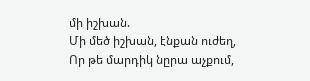մի իշխան.
Մի մեծ իշխան, էնքան ուժեղ,
Որ թե մարդիկ նըրա աչքում,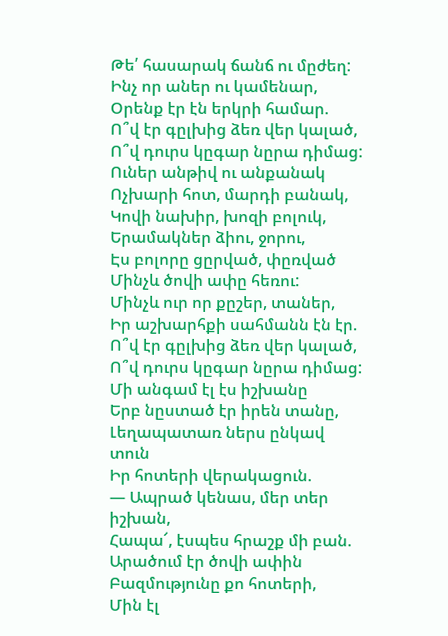Թե՛ հասարակ ճանճ ու մըժեղ:
Ինչ որ աներ ու կամենար,
Օրենք էր էն երկրի համար.
Ո՞վ էր գըլխից ձեռ վեր կալած,
Ո՞վ դուրս կըգար նըրա դիմաց:
Ուներ անթիվ ու անքանակ
Ոչխարի հոտ, մարդի բանակ,
Կովի նախիր, խոզի բոլուկ,
Երամակներ ձիու, ջորու,
Էս բոլորը ցըրված, փըռված
Մինչև ծովի ափը հեռու:
Մինչև ուր որ քըշեր, տաներ,
Իր աշխարհքի սահմանն էն էր.
Ո՞վ էր գըլխից ձեռ վեր կալած,
Ո՞վ դուրս կըգար նըրա դիմաց:
Մի անգամ էլ էս իշխանը
Երբ նըստած էր իրեն տանը,
Լեղապատառ ներս ընկավ տուն
Իր հոտերի վերակացուն.
— Ապրած կենաս, մեր տեր իշխան,
Հապա՜, էսպես հրաշք մի բան.
Արածում էր ծովի ափին
Բազմությունը քո հոտերի,
Մին էլ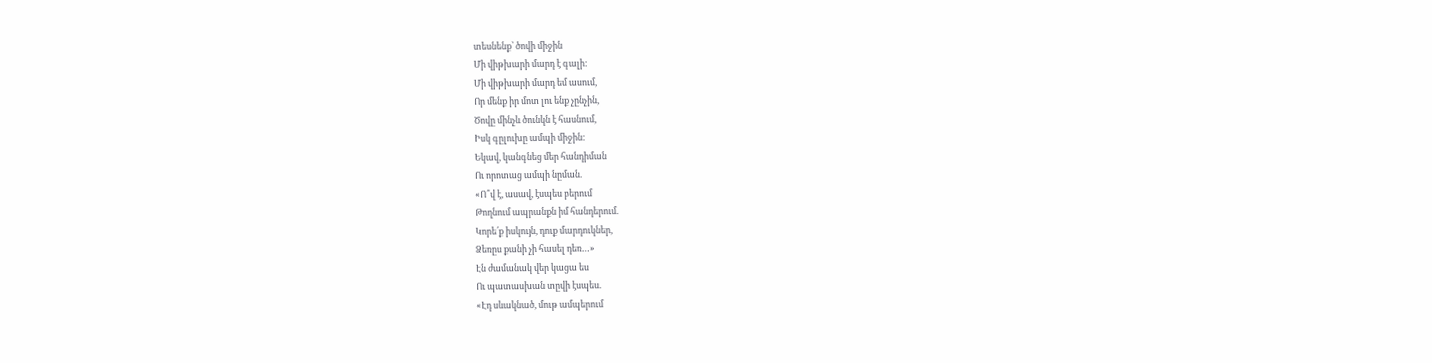տեսնենք՝ ծովի միջին
Մի վիթխարի մարդ է գալի:
Մի վիթխարի մարդ եմ ասում,
Որ մենք իր մոտ լու ենք չընչին,
Ծովը մինչև ծունկն է հասնում,
Իսկ գըլուխը ամպի միջին:
Եկավ, կանգնեց մեր հանդիման
Ու որոտաց ամպի նըման.
«Ո՞վ է, ասավ, էսպես բերում
Թողնում ապրանքն իմ հանդերում.
Կորե՛ք իսկույն, դուք մարդուկներ,
Ձեռըս քանի չի հասել դեռ…»
Էն ժամանակ վեր կացա ես
Ու պատասխան տըվի էսպես.
«Էդ սևակնած, մութ ամպերում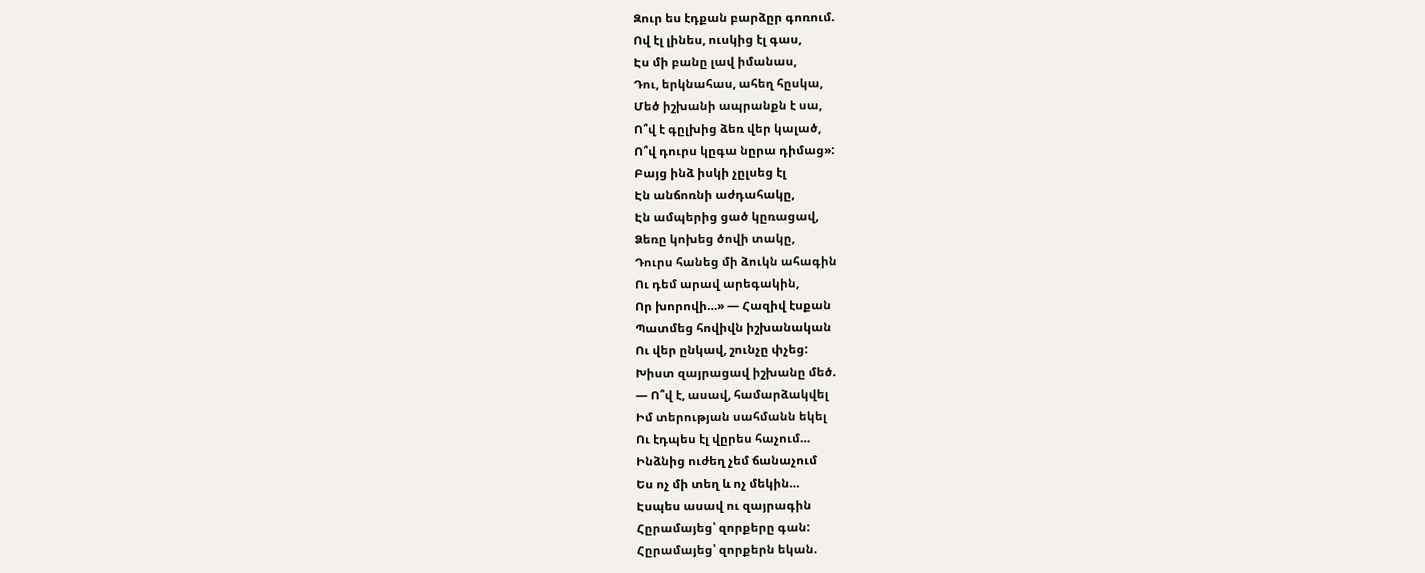Զուր ես էդքան բարձըր գոռում.
Ով էլ լինես, ուսկից էլ գաս,
Էս մի բանը լավ իմանաս,
Դու, երկնահաս, ահեղ հըսկա,
Մեծ իշխանի ապրանքն է սա,
Ո՞վ է գըլխից ձեռ վեր կալած,
Ո՞վ դուրս կըգա նըրա դիմաց»:
Բայց ինձ իսկի չըլսեց էլ
Էն անճոռնի աժդահակը,
Էն ամպերից ցած կըռացավ,
Ձեռը կոխեց ծովի տակը,
Դուրս հանեց մի ձուկն ահագին
Ու դեմ արավ արեգակին,
Որ խորովի…» — Հազիվ էսքան
Պատմեց հովիվն իշխանական
Ու վեր ընկավ, շունչը փչեց:
Խիստ զայրացավ իշխանը մեծ.
— Ո՞վ է, ասավ, համարձակվել
Իմ տերության սահմանն եկել
Ու էդպես էլ վըրես հաչում…
Ինձնից ուժեղ չեմ ճանաչում
Ես ոչ մի տեղ և ոչ մեկին…
Էսպես ասավ ու զայրագին
Հըրամայեց՝ զորքերը գան:
Հըրամայեց՝ զորքերն եկան.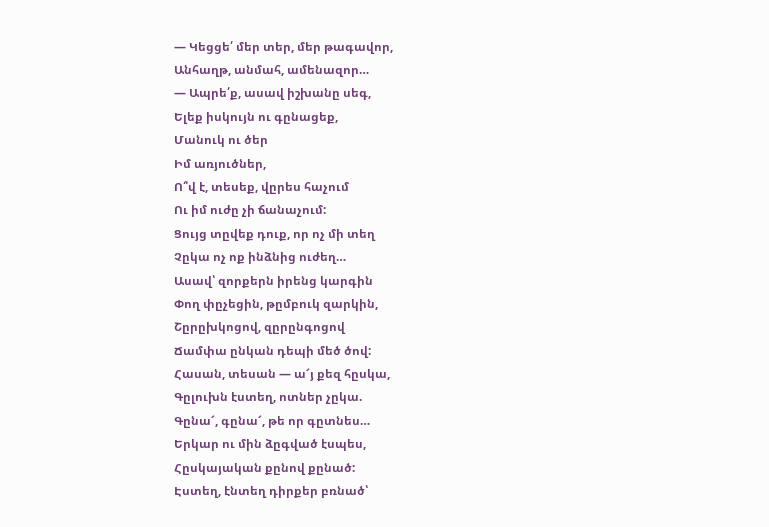— Կեցցե՛ մեր տեր, մեր թագավոր,
Անհաղթ, անմահ, ամենազոր…
— Ապրե՛ք, ասավ իշխանը սեգ,
Ելեք իսկույն ու գընացեք,
Մանուկ ու ծեր
Իմ առյուծներ,
Ո՞վ է, տեսեք, վըրես հաչում
Ու իմ ուժը չի ճանաչում:
Ցույց տըվեք դուք, որ ոչ մի տեղ
Չըկա ոչ ոք ինձնից ուժեղ…
Ասավ՝ զորքերն իրենց կարգին
Փող փըչեցին, թըմբուկ զարկին,
Շըրըխկոցով, զըրընգոցով
Ճամփա ընկան դեպի մեծ ծով:
Հասան, տեսան — ա՜յ քեզ հըսկա,
Գըլուխն էստեղ, ոտներ չըկա.
Գընա՜, գընա՜, թե որ գըտնես…
Երկար ու մին ձըգված էսպես,
Հըսկայական քընով քընած:
Էստեղ, էնտեղ դիրքեր բռնած՝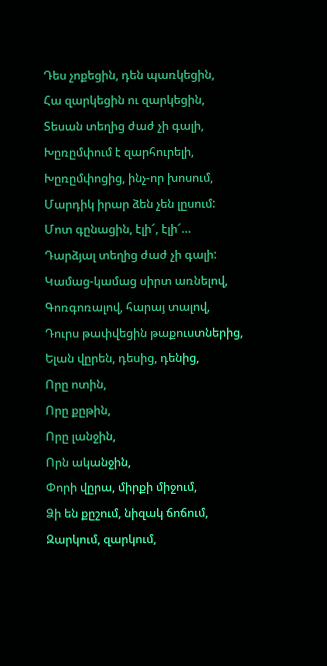Դես չոքեցին, դեն պառկեցին,
Հա զարկեցին ու զարկեցին,
Տեսան տեղից ժաժ չի գալի,
Խըռըմփում է զարհուրելի,
Խըռըմփոցից, ինչ-որ խոսում,
Մարդիկ իրար ձեն չեն լըսում:
Մոտ գընացին, էլի՜, էլի՜…
Դարձյալ տեղից ժաժ չի գալի:
Կամաց-կամաց սիրտ առնելով,
Գոռգոռալով, հարայ տալով,
Դուրս թափվեցին թաքուստներից,
Ելան վըրեն, դեսից, դենից,
Որը ոտին,
Որը քըթին,
Որը լանջին,
Որն ականջին,
Փորի վըրա, միրքի միջում,
Ձի են քըշում, նիզակ ճոճում,
Զարկում, զարկում,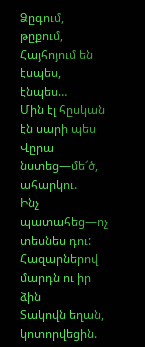Ձըգում, թըքում,
Հայհոյում են էսպես, էնպես…
Մին էլ հըսկան էն սարի պես
Վըրա նստեց—մե՜ծ, ահարկու.
Ինչ պատահեց—ոչ տեսնես դու:
Հազարներով մարդն ու իր ձին
Տակովն եղան, կոտորվեցին.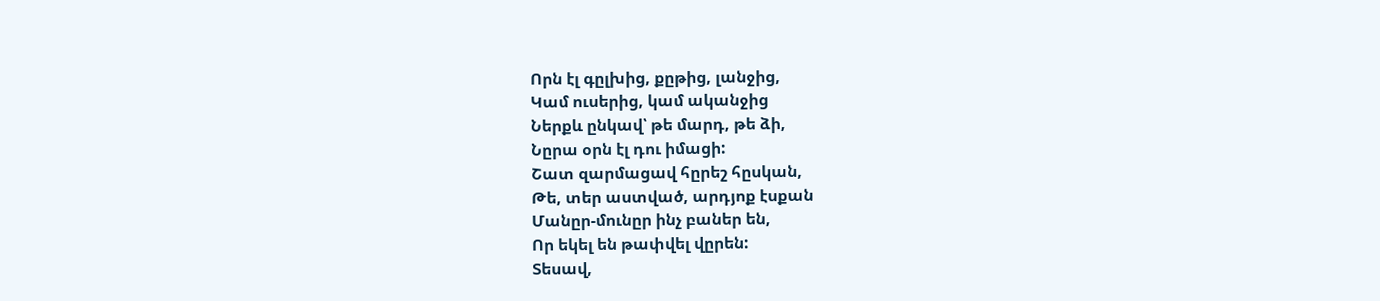Որն էլ գըլխից, քըթից, լանջից,
Կամ ուսերից, կամ ականջից
Ներքև ընկավ՝ թե մարդ, թե ձի,
Նըրա օրն էլ դու իմացի:
Շատ զարմացավ հըրեշ հըսկան,
Թե, տեր աստված, արդյոք էսքան
Մանըր-մունըր ինչ բաներ են,
Որ եկել են թափվել վըրեն:
Տեսավ,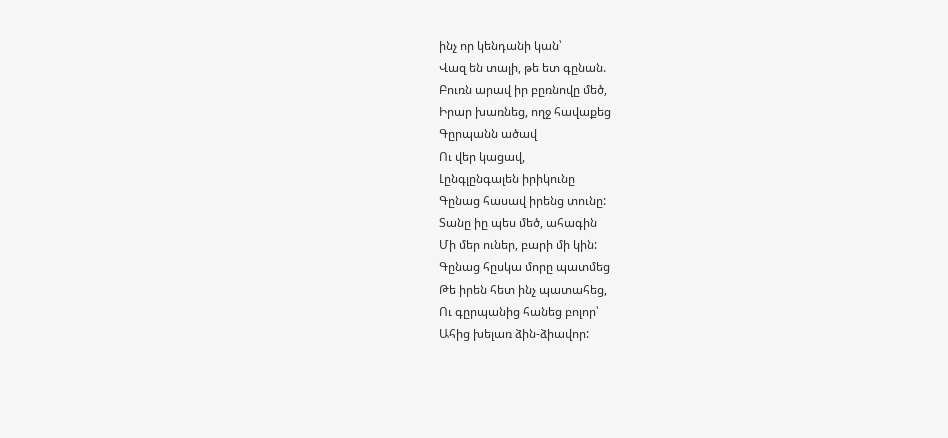ինչ որ կենդանի կան՝
Վազ են տալի, թե ետ գընան.
Բուռն արավ իր բըռնովը մեծ,
Իրար խառնեց, ողջ հավաքեց
Գըրպանն ածավ
Ու վեր կացավ,
Լընգլընգալեն իրիկունը
Գընաց հասավ իրենց տունը:
Տանը իը պես մեծ, ահագին
Մի մեր ուներ, բարի մի կին:
Գընաց հըսկա մորը պատմեց
Թե իրեն հետ ինչ պատահեց,
Ու գըրպանից հանեց բոլոր՝
Ահից խելառ ձին-ձիավոր: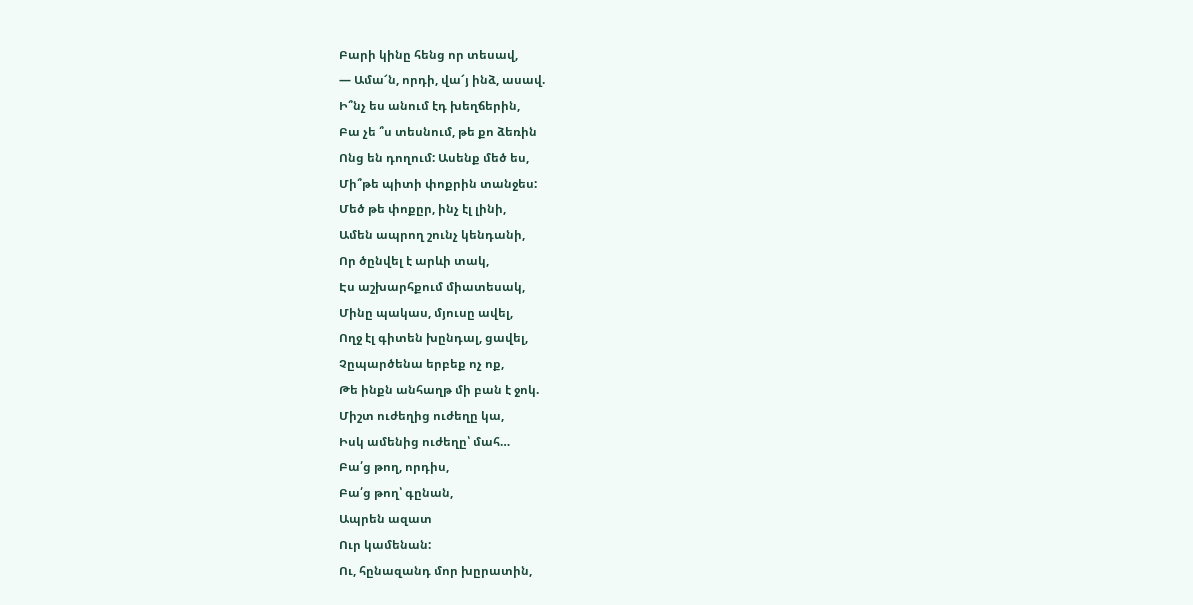Բարի կինը հենց որ տեսավ,
— Ամա՜ն, որդի, վա՜յ ինձ, ասավ.
Ի՞նչ ես անում էդ խեղճերին,
Բա չե ՞ս տեսնում, թե քո ձեռին
Ոնց են դողում: Ասենք մեծ ես,
Մի՞թե պիտի փոքրին տանջես:
Մեծ թե փոքըր, ինչ էլ լինի,
Ամեն ապրող շունչ կենդանի,
Որ ծընվել է արևի տակ,
Էս աշխարհքում միատեսակ,
Մինը պակաս, մյուսը ավել,
Ողջ էլ գիտեն խընդալ, ցավել,
Չըպարծենա երբեք ոչ ոք,
Թե ինքն անհաղթ մի բան է ջոկ.
Միշտ ուժեղից ուժեղը կա,
Իսկ ամենից ուժեղը՝ մահ…
Բա՛ց թող, որդիս,
Բա՛ց թող՝ գընան,
Ապրեն ազատ
Ուր կամենան:
Ու, հընազանդ մոր խըրատին,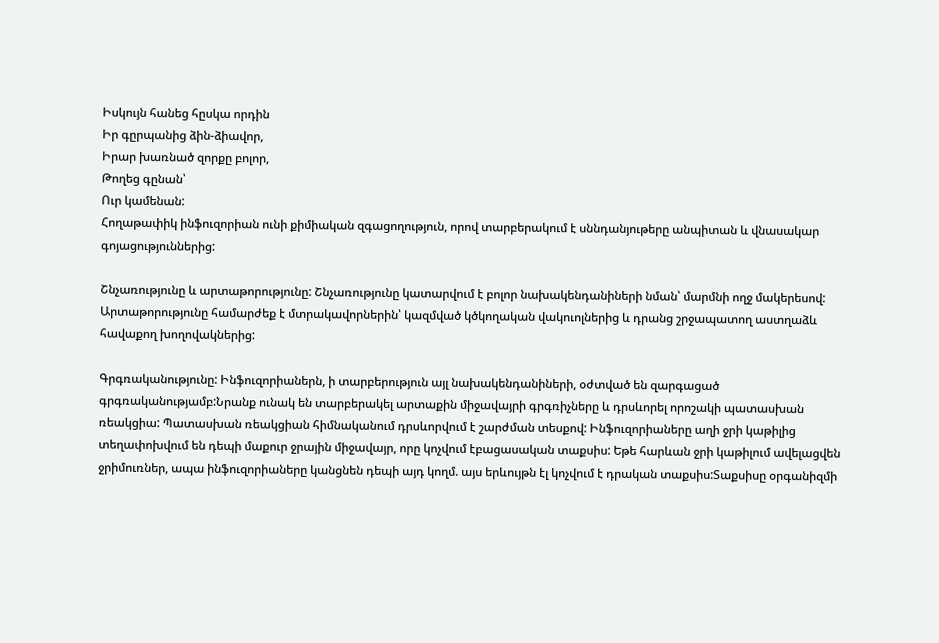Իսկույն հանեց հըսկա որդին
Իր գըրպանից ձին-ձիավոր,
Իրար խառնած զորքը բոլոր,
Թողեց գընան՝
Ուր կամենան:
Հողաթափիկ ինֆուզորիան ունի քիմիական զգացողություն, որով տարբերակում է սննդանյութերը անպիտան և վնասակար գոյացություններից:

Շնչառությունը և արտաթորությունը: Շնչառությունը կատարվում է բոլոր նախակենդանիների նման՝ մարմնի ողջ մակերեսով: Արտաթորությունը համարժեք է մտրակավորներին՝ կազմված կծկողական վակուոլներից և դրանց շրջապատող աստղաձև հավաքող խողովակներից:

Գրգռականությունը: Ինֆուզորիաներն, ի տարբերություն այլ նախակենդանիների, օժտված են զարգացած գրգռականությամբ:Նրանք ունակ են տարբերակել արտաքին միջավայրի գրգռիչները և դրսևորել որոշակի պատասխան ռեակցիա: Պատասխան ռեակցիան հիմնականում դրսևորվում է շարժման տեսքով: Ինֆուզորիաները աղի ջրի կաթիլից տեղափոխվում են դեպի մաքուր ջրային միջավայր, որը կոչվում էբացասական տաքսիս: Եթե հարևան ջրի կաթիլում ավելացվեն ջրիմուռներ, ապա ինֆուզորիաները կանցնեն դեպի այդ կողմ. այս երևույթն էլ կոչվում է դրական տաքսիս:Տաքսիսը օրգանիզմի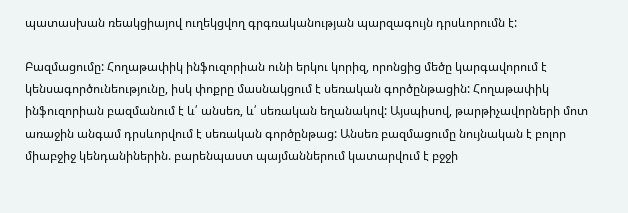պատասխան ռեակցիայով ուղեկցվող գրգռականության պարզագույն դրսևորումն է:

Բազմացումը: Հողաթափիկ ինֆուզորիան ունի երկու կորիզ, որոնցից մեծը կարգավորում է կենսագործունեությունը, իսկ փոքրը մասնակցում է սեռական գործընթացին: Հողաթափիկ ինֆուզորիան բազմանում է և՛ անսեռ, և՛ սեռական եղանակով: Այսպիսով, թարթիչավորների մոտ առաջին անգամ դրսևորվում է սեռական գործընթաց: Անսեռ բազմացումը նույնական է բոլոր միաբջիջ կենդանիներին. բարենպաստ պայմաններում կատարվում է բջջի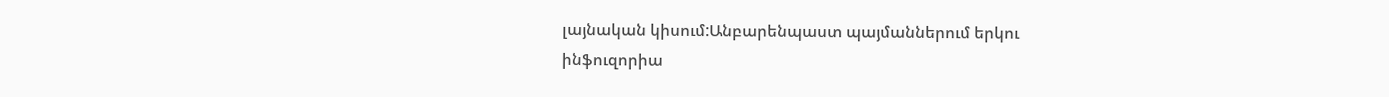լայնական կիսում:Անբարենպաստ պայմաններում երկու ինֆուզորիա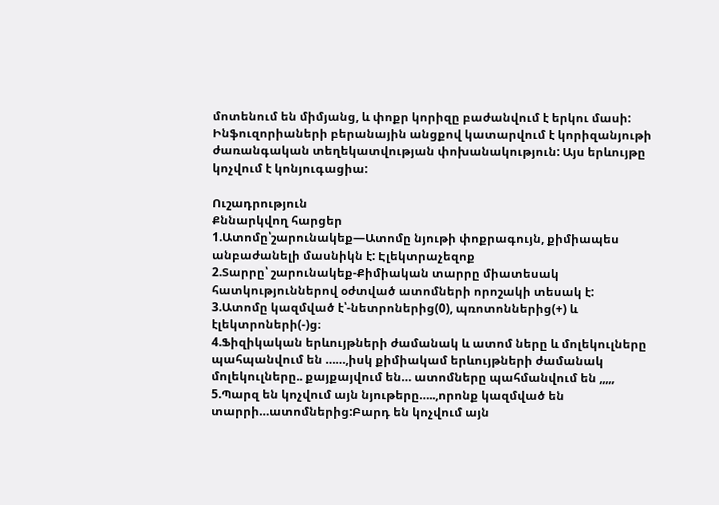մոտենում են միմյանց, և փոքր կորիզը բաժանվում է երկու մասի: Ինֆուզորիաների բերանային անցքով կատարվում է կորիզանյութի ժառանգական տեղեկատվության փոխանակություն: Այս երևույթը կոչվում է կոնյուգացիա:

Ուշադրություն
Քննարկվող հարցեր
1.Ատոմը՝շարունակեք—Ատոմը նյութի փոքրագույն, քիմիապես անբաժանելի մասնիկն է: Էլեկտրաչեզոք
2.Տարրը՝ շարունակեք-Քիմիական տարրը միատեսակ հատկություններով օժտված ատոմների որոշակի տեսակ է:
3.Ատոմը կազմված է՝-նետրոներից(0), պռոտոններից(+) և էլեկտրոների(-)ց։
4.Ֆիզիկական երևույթների ժամանակ և ատոմ ները և մոլեկուլները պահպանվում են ……,իսկ քիմիակամ երևույթների ժամանակ մոլեկուլները.. քայքայվում են… ատոմները պահմանվում են ,,,,,
5.Պարզ են կոչվում այն նյութերը…..,որոնք կազմված են տարրի…ատոմներից:Բարդ են կոչվում այն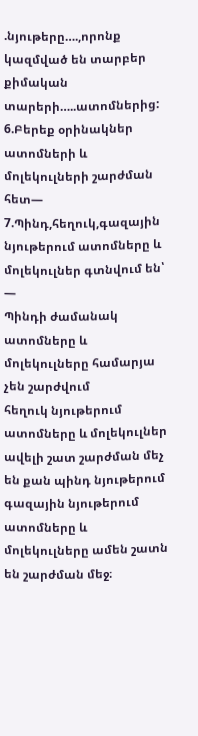.նյութերը….,որոնք կազմված են տարբեր քիմական տարերի…..ատոմներից:
6.Բերեք օրինակներ ատոմների և մոլեկուլների շարժման հետ—
7.Պինդ,հեղուկ,գազային նյութերում ատոմները և մոլեկուլներ գտնվում են՝ —
Պինդի ժամանակ ատոմները և մոլեկուլները համարյա չեն շարժվում
հեղուկ նյութերում ատոմները և մոլեկուլներ ավելի շատ շարժման մեչ են քան պինդ նյութերում
գազային նյութերում ատոմները և մոլեկուլները ամեն շատն են շարժման մեջ։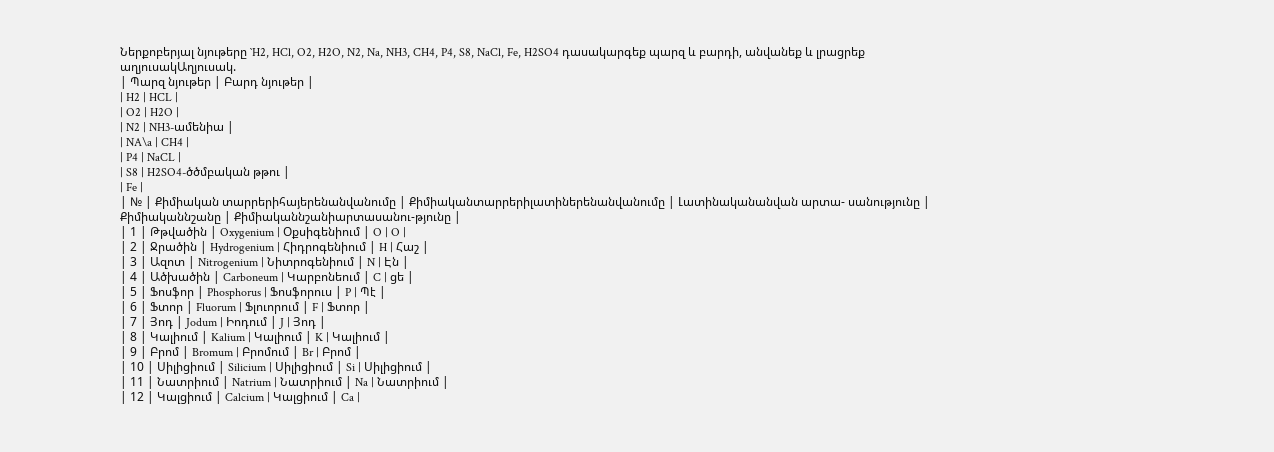Ներքոբերյալ նյութերը `H2, HCl, O2, H2O, N2, Na, NH3, CH4, P4, S8, NaCl, Fe, H2SO4 դասակարգեք պարզ և բարդի, անվանեք և լրացրեք աղյուսակԱղյուսակ.
| Պարզ նյութեր | Բարդ նյութեր |
| H2 | HCL |
| O2 | H2O |
| N2 | NH3-ամենիա |
| NA\a | CH4 |
| P4 | NaCL |
| S8 | H2SO4-ծծմբական թթու |
| Fe |
| № | Քիմիական տարրերիհայերենանվանումը | Քիմիականտարրերիլատիներենանվանումը | Լատինականանվան արտա- սանությունը | Քիմիականնշանը | Քիմիականնշանիարտասանու-թյունը |
| 1 | Թթվածին | Oxygenium | Օքսիգենիում | O | O |
| 2 | Ջրածին | Hydrogenium | Հիդրոգենիում | H | Հաշ |
| 3 | Ազոտ | Nitrogenium | Նիտրոգենիում | N | Էն |
| 4 | Ածխածին | Carboneum | Կարբոնեում | C | ցե |
| 5 | Ֆոսֆոր | Phosphorus | Ֆոսֆորուս | P | Պէ |
| 6 | Ֆտոր | Fluorum | Ֆլուորում | F | Ֆտոր |
| 7 | Յոդ | Jodum | Իոդում | J | Յոդ |
| 8 | Կալիում | Kalium | Կալիում | K | Կալիում |
| 9 | Բրոմ | Bromum | Բրոմում | Br | Բրոմ |
| 10 | Սիլիցիում | Silicium | Սիլիցիում | Si | Սիլիցիում |
| 11 | Նատրիում | Natrium | Նատրիում | Na | Նատրիում |
| 12 | Կալցիում | Calcium | Կալցիում | Ca |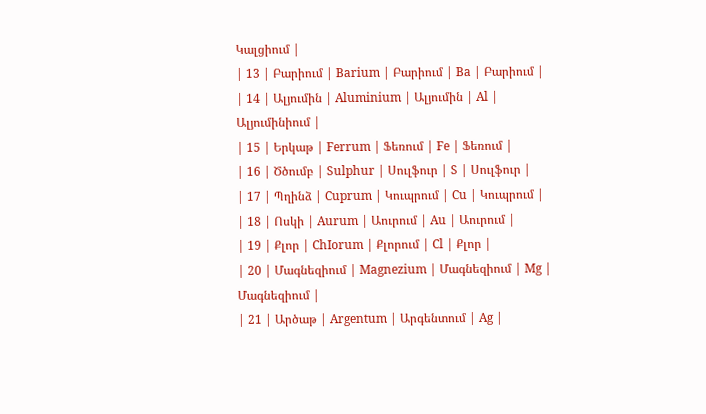Կալցիում |
| 13 | Բարիում | Barium | Բարիում | Ba | Բարիում |
| 14 | Ալյումին | Aluminium | Ալյումին | Al | Ալյումինիում |
| 15 | Երկաթ | Ferrum | Ֆեռում | Fe | Ֆեռում |
| 16 | Ծծումբ | Sulphur | Սուլֆուր | S | Սուլֆուր |
| 17 | Պղինձ | Cuprum | Կուպրում | Cu | Կուպրում |
| 18 | Ոսկի | Aurum | Աուրում | Au | Աուրում |
| 19 | Քլոր | ChIorum | Քլորում | Cl | Քլոր |
| 20 | Մագնեզիում | Magnezium | Մագնեզիում | Mg | Մագնեզիում |
| 21 | Արծաթ | Argentum | Արգենտում | Ag |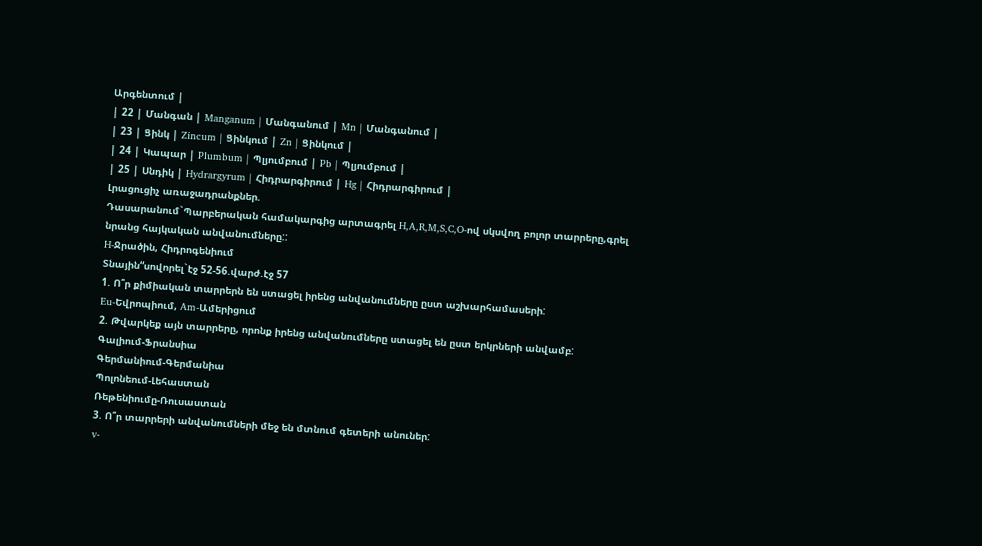Արգենտում |
| 22 | Մանգան | Manganum | Մանգանում | Mn | Մանգանում |
| 23 | Ցինկ | Zincum | Ցինկում | Zn | Ցինկում |
| 24 | Կապար | Plumbum | Պլյումբում | Pb | Պլյումբում |
| 25 | Սնդիկ | Hydrargyrum | Հիդրարգիրում | Hg | Հիդրարգիրում |
Լրացուցիչ առաջադրանքներ.
Դասարանում`Պարբերական համակարգից արտագրել H,A,R,M,S,C,O-ով սկսվող բոլոր տարրերը,գրել նրանց հայկական անվանումները::
H-Ջրածին, Հիդրոգենիում
Տնային“սովորել`էջ 52-56.վարժ.էջ 57
1. Ո՞ր քիմիական տարրերն են ստացել իրենց անվանումները ըստ աշխարհամասերի:
Eu-Եվրոպիում, Am-Ամերիցում
2. Թվարկեք այն տարրերը, որոնք իրենց անվանումները ստացել են ըստ երկրների անվամբ:
Գալիում-Ֆրանսիա
Գերմանիում-Գերմանիա
Պոլոնեում-Լեհաստան
Ռեթենիումը-Ռուսաստան
3. Ո՞ր տարրերի անվանումների մեջ են մտնում գետերի անուներ:
v-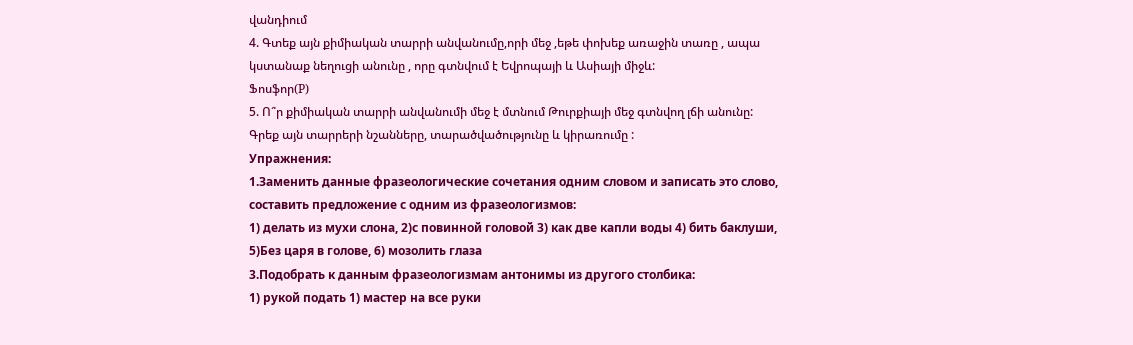վանդիում
4. Գտեք այն քիմիական տարրի անվանումը,որի մեջ ,եթե փոխեք առաջին տառը , ապա կստանաք նեղուցի անունը , որը գտնվում է Եվրոպայի և Ասիայի միջև:
Ֆոսֆոր(P)
5. Ո՞ր քիմիական տարրի անվանումի մեջ է մտնում Թուրքիայի մեջ գտնվող լճի անունը:
Գրեք այն տարրերի նշանները, տարածվածությունը և կիրառումը :
Упражнения:
1.Заменить данные фразеологические сочетания одним словом и записать это слово, составить предложение с одним из фразеологизмов:
1) делать из мухи слона, 2)с повинной головой 3) как две капли воды 4) бить баклуши, 5)Без царя в голове, 6) мозолить глаза
3.Подобрать к данным фразеологизмам антонимы из другого столбика:
1) рукой подать 1) мастер на все руки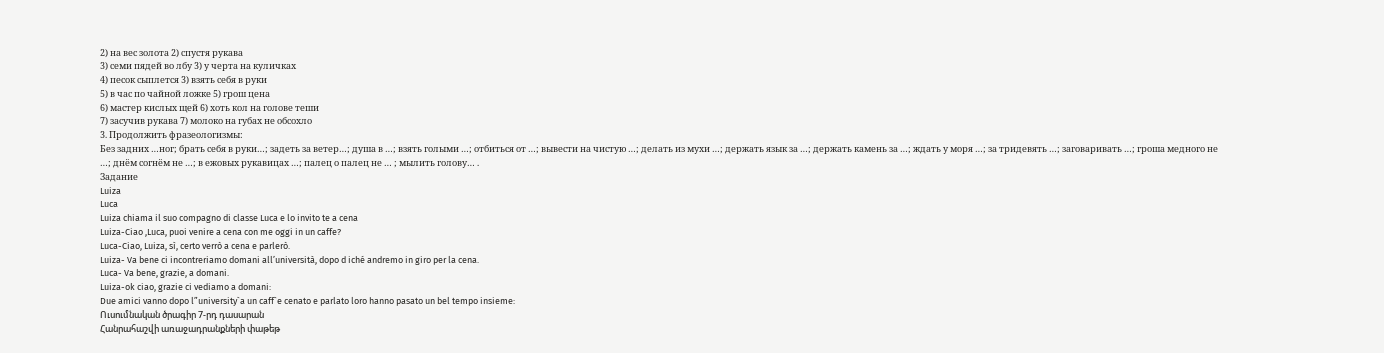2) на вес золота 2) спустя рукава
3) семи пядей во лбу 3) у черта на куличках
4) песок сыплется 3) взять себя в руки
5) в час по чайной ложке 5) грош цена
6) мастер кислых щей 6) хоть кол на голове теши
7) засучив рукава 7) молоко на губах не обсохло
3. Продолжить фразеологизмы:
Без задних …ног; брать себя в руки…; задеть за ветер…; душа в …; взять голыми …; отбиться от …; вывести на чистую …; делать из мухи …; держать язык за …; держать камень за …; ждать у моря …; за тридевять …; заговаривать …; гроша медного не …; днём согнём не …; в ежовых рукавицах …; палец о палец не … ; мылить голову… .
Задание
Luiza
Luca
Luiza chiama il suo compagno di classe Luca e lo invito te a cena
Luiza-Ciao ,Luca, puoi venire a cena con me oggi in un caffe?
Luca-Ciao, Luiza, sì, certo verrò a cena e parlerò.
Luiza- Va bene ci incontreriamo domani all’università, dopo d iché andremo in giro per la cena.
Luca- Va bene, grazie, a domani.
Luiza-ok ciao, grazie ci vediamo a domani:
Due amici vanno dopo l”university`a un caff`e cenato e parlato loro hanno pasato un bel tempo insieme:
Ուսումնական ծրագիր 7-րդ դասարան
Հանրահաշվի առաջադրանքների փաթեթ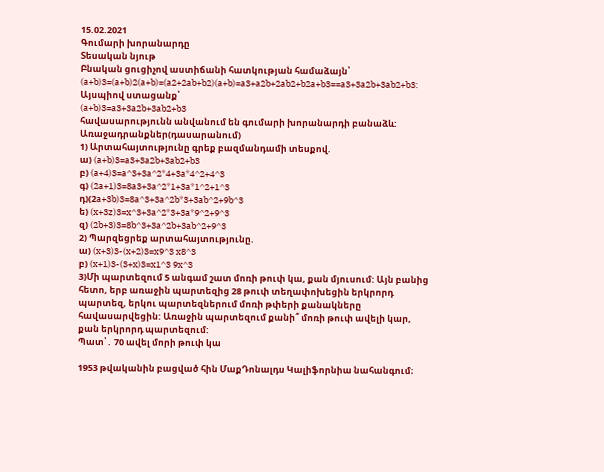15.02.2021
Գումարի խորանարդը
Տեսական նյութ
Բնական ցուցիչով աստիճանի հատկության համաձայն՝
(a+b)3=(a+b)2(a+b)=(a2+2ab+b2)(a+b)=a3+a2b+2ab2+b2a+b3==a3+3a2b+3ab2+b3: Այսպիով ստացանք՝
(a+b)3=a3+3a2b+3ab2+b3
հավասարությունն անվանում են գումարի խորանարդի բանաձև:
Առաջադրանքներ(դասարանում)
1) Արտահայտությունը գրեք բազմանդամի տեսքով.
ա) (a+b)3=a3+3a2b+3ab2+b3
բ) (a+4)3=a^3+3a^2*4+3a*4^2+4^3
գ) (2a+1)3=8a3+3a^2*1+3a*1^2+1^3
դ)(2a+3b)3=8a^3+3a^2b*3+3ab^2+9b^3
ե) (x+3z)3=x^3+3a^2*3+3a*9^2+9^3
զ) (2b+3)3=8b^3+3a^2b+3ab^2+9^3
2) Պարզեցրեք արտահայտությունը.
ա) (x+3)3-(x+2)3=x9^3 x8^3
բ) (x+1)3-(3+x)3=x1^3 9x^3
3)Մի պարտեզում 5 անգամ շատ մոռի թուփ կա, քան մյուսում: Այն բանից հետո, երբ առաջին պարտեզից 28 թուփ տեղափոխեցին երկրորդ պարտեզ, երկու պարտեզներում մոռի թփերի քանակները հավասարվեցին: Առաջին պարտեզում քանի՞ մոռի թուփ ավելի կար, քան երկրորդ պարտեզում:
Պատ՝․ 70 ավել մորի թուփ կա

1953 թվականին բացված հին ՄաքԴոնալդս Կալիֆորնիա նահանգում։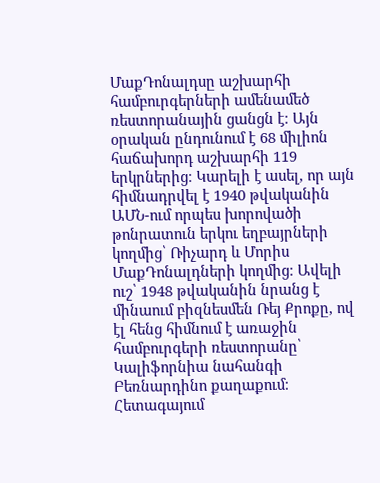ՄաքԴոնալդսը աշխարհի համբուրգերների ամենամեծ ռեստորանային ցանցն է։ Այն օրական ընդունում է 68 միլիոն հաճախորդ աշխարհի 119 երկրներից։ Կարելի է ասել, որ այն հիմնադրվել է 1940 թվականին ԱՄՆ-ում որպես խորովածի թոնրատուն երկու եղբայրների կողմից՝ Ռիչարդ և Մորիս ՄաքԴոնալդների կողմից։ Ավելի ուշ՝ 1948 թվականին նրանց է մինաում բիզնեսմեն Ռեյ Քրոքը, ով էլ հենց հիմնում է առաջին համբուրգերի ռեստորանը՝ Կալիֆորնիա նահանգի Բեռնարդինո քաղաքում։ Հետագայում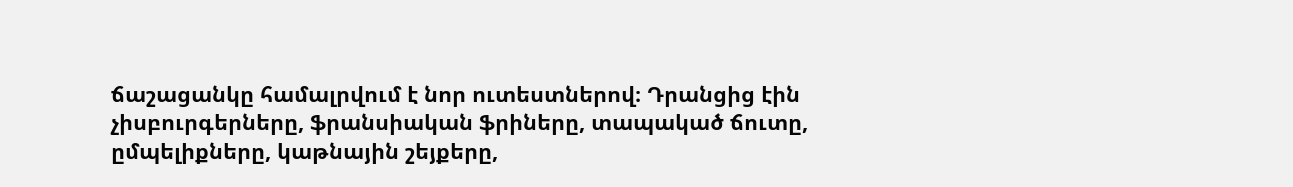ճաշացանկը համալրվում է նոր ուտեստներով։ Դրանցից էին չիսբուրգերները, ֆրանսիական ֆրիները, տապակած ճուտը, ըմպելիքները, կաթնային շեյքերը,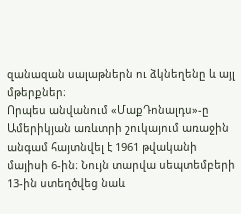զանազան սալաթներն ու ձկնեղենը և այլ մթերքներ։
Որպես անվանում «ՄաքԴոնալդս»-ը Ամերիկյան առևտրի շուկայում առաջին անգամ հայտնվել է 1961 թվականի մայիսի 6-ին։ Նույն տարվա սեպտեմբերի 13-ին ստեղծվեց նաև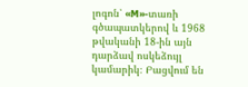լոգոն՝ «M»-տառի գծապատկերով և 1968 թվականի 18-ին այն դարձավ ոսկեձույլ կամարիկ։ Բացվում են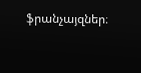ֆրանչայզներ։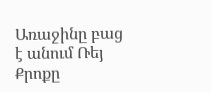Առաջինը բաց է անում Ռեյ Քրոքը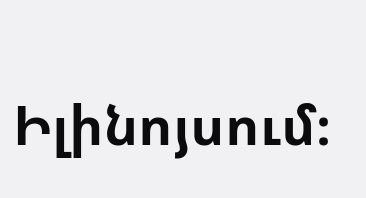Իլինոյսում։